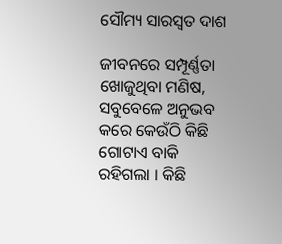ସୌମ୍ୟ ସାରସ୍ଵତ ଦାଶ

ଜୀବନରେ ସମ୍ପୂର୍ଣ୍ଣତା ଖୋଜୁଥିବା ମଣିଷ, ସବୁବେଳେ ଅନୁଭବ କରେ କେଉଁଠି କିଛି ଗୋଟାଏ ବାକି ରହିଗଲା । କିଛି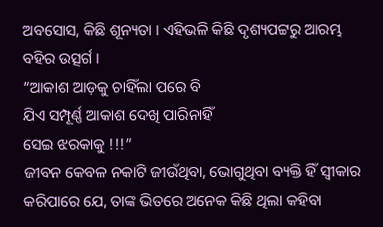ଅବସୋସ, କିଛି ଶୂନ୍ୟତା । ଏହିଭଳି କିଛି ଦୃଶ୍ୟପଟ୍ଟରୁ ଆରମ୍ଭ ବହିର ଉତ୍ସର୍ଗ ।
“ଆକାଶ ଆଡ଼କୁ ଚାହିଁଲା ପରେ ବି
ଯିଏ ସମ୍ପୂର୍ଣ୍ଣ ଆକାଶ ଦେଖି ପାରିନାହିଁ
ସେଇ ଝରକାକୁ !!!”
ଜୀବନ କେବଳ ନକାଟି ଜୀଉଁଥିବା, ଭୋଗୁଥିବା ବ୍ୟକ୍ତି ହିଁ ସ୍ବୀକାର କରିପାରେ ଯେ, ତାଙ୍କ ଭିତରେ ଅନେକ କିଛି ଥିଲା କହିବା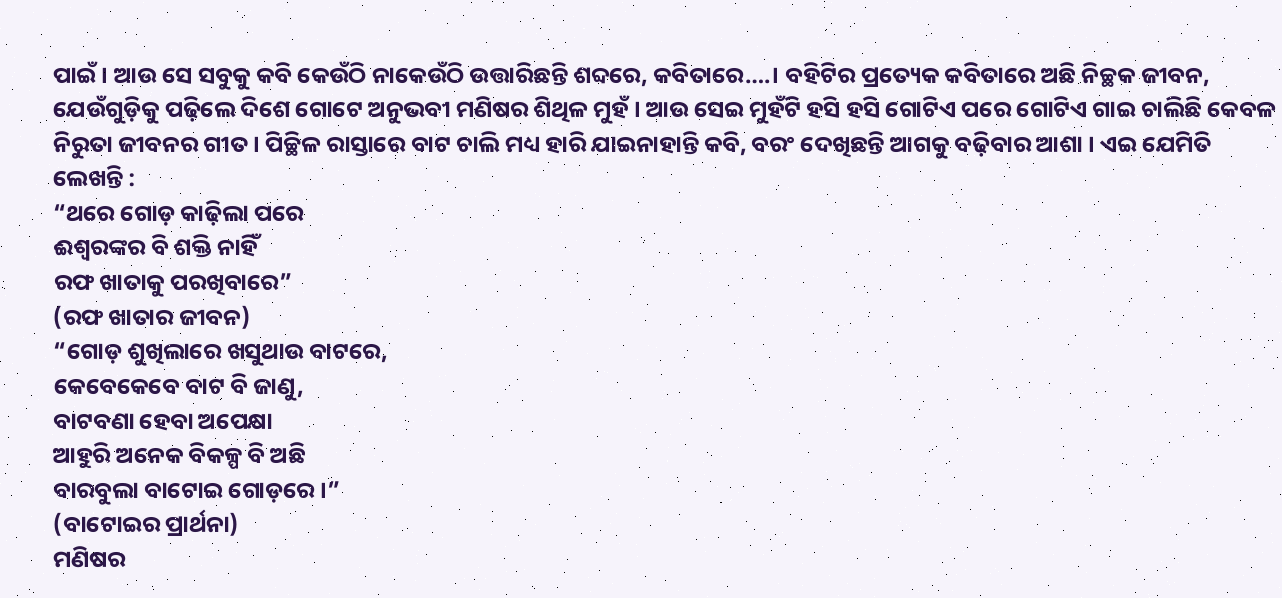ପାଇଁ । ଆଉ ସେ ସବୁକୁ କବି କେଉଁଠି ନାକେଉଁଠି ଉତ୍ତାରିଛନ୍ତି ଶବ୍ଦରେ, କବିତାରେ….। ବହିଟିର ପ୍ରତ୍ୟେକ କବିତାରେ ଅଛି ନିଚ୍ଛକ ଜୀବନ, ଯେଉଁଗୁଡ଼ିକୁ ପଢ଼ିଲେ ଦିଶେ ଗୋଟେ ଅନୁଭବୀ ମଣିଷର ଶିଥିଳ ମୁହଁ । ଆଉ ସେଇ ମୁହଁଟି ହସି ହସି ଗୋଟିଏ ପରେ ଗୋଟିଏ ଗାଇ ଚାଲିଛି କେବଳ ନିରୁତା ଜୀବନର ଗୀତ । ପିଚ୍ଛିଳ ରାସ୍ତାରେ ବାଟ ଚାଲି ମଧ୍ୟ ହାରି ଯାଇନାହାନ୍ତି କବି, ବରଂ ଦେଖିଛନ୍ତି ଆଗକୁ ବଢ଼ିବାର ଆଶା । ଏଇ ଯେମିତି ଲେଖନ୍ତି :
“ଥରେ ଗୋଡ଼ କାଢ଼ିଲା ପରେ
ଈଶ୍ୱରଙ୍କର ବି ଶକ୍ତି ନାହିଁ
ରଫ ଖାତାକୁ ପରଖିବାରେ”
(ରଫ ଖାତାର ଜୀବନ)
“ଗୋଡ଼ ଶୁଖିଲାରେ ଖସୁଥାଉ ବାଟରେ,
କେବେକେବେ ବାଟ ବି ଜାଣୁ,
ବାଟବଣା ହେବା ଅପେକ୍ଷା
ଆହୁରି ଅନେକ ବିକଳ୍ପ ବି ଅଛି
ବାରବୁଲା ବାଟୋଇ ଗୋଡ଼ରେ ।”
(ବାଟୋଇର ପ୍ରାର୍ଥନା)
ମଣିଷର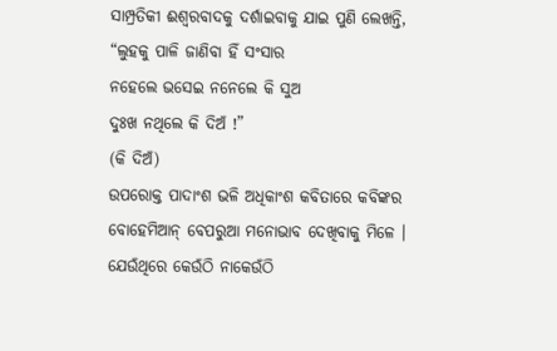ସାମ୍ପ୍ରତିକୀ ଈଶ୍ଵରବାଦକୁ ଦର୍ଶାଇବାକୁ ଯାଇ ପୁଣି ଲେଖନ୍ତି,
“ଲୁହକୁ ପାଳି ଜାଣିବା ହିଁ ସଂସାର
ନହେଲେ ଭସେଇ ନନେଲେ କି ସୁଅ
ଦୁଃଖ ନଥିଲେ କି ଦିଅଁ !”
(କି ଦିଅଁ)
ଉପରୋକ୍ତ ପାଦାଂଶ ଭଳି ଅଧିକାଂଶ କବିତାରେ କବିଙ୍କର ବୋହେମିଆନ୍ ବେପରୁଆ ମନୋଭାବ ଦେଖିବାକୁ ମିଳେ । ଯେଉଁଥିରେ କେଉଁଠି ନାକେଉଁଠି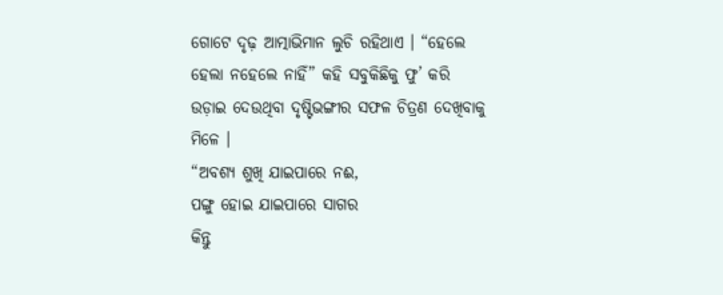ଗୋଟେ ଦୃଢ଼ ଆତ୍ମାଭିମାନ ଲୁଚି ରହିଥାଏ । “ହେଲେ ହେଲା ନହେଲେ ନାହିଁ” କହି ସବୁକିଛିକୁ ଫୁ’ କରି ଉଡ଼ାଇ ଦେଉଥିବା ଦୃଷ୍ଟିଭଙ୍ଗୀର ସଫଳ ଚିତ୍ରଣ ଦେଖିବାକୁ ମିଳେ ।
“ଅବଶ୍ୟ ଶୁଖି ଯାଇପାରେ ନଈ,
ପଙ୍ଗୁ ହୋଇ ଯାଇପାରେ ସାଗର
କିନ୍ତୁ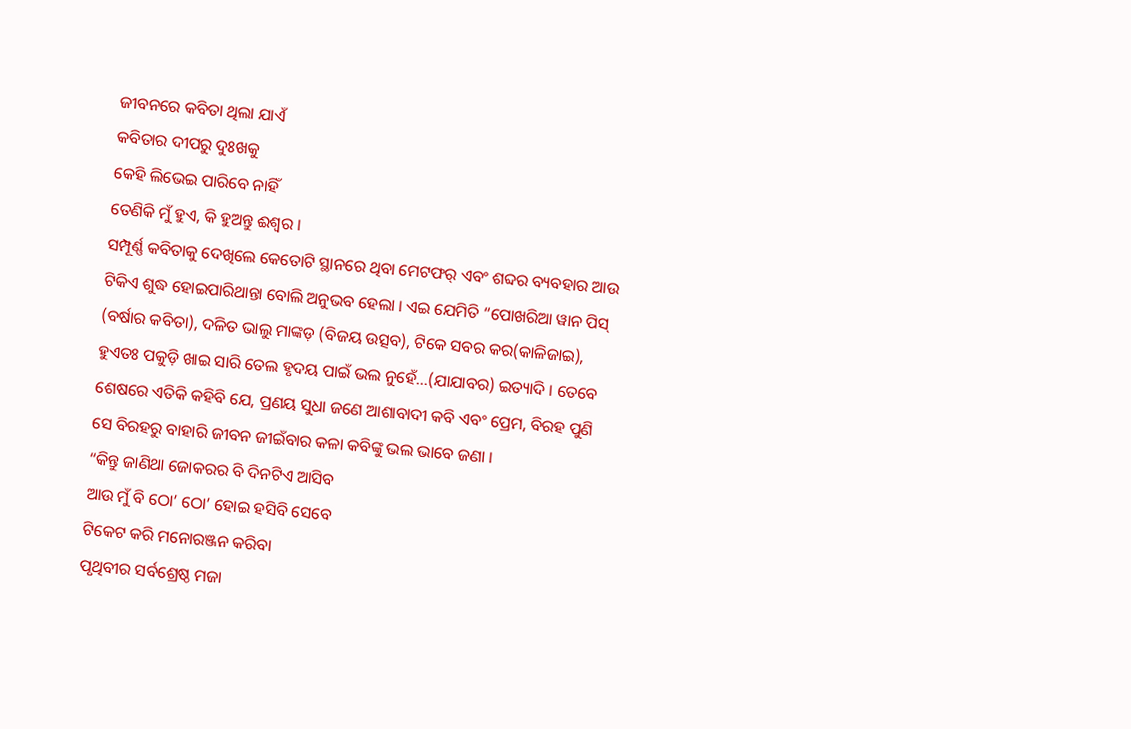ଜୀବନରେ କବିତା ଥିଲା ଯାଏଁ
କବିତାର ଦୀପରୁ ଦୁଃଖକୁ
କେହି ଲିଭେଇ ପାରିବେ ନାହିଁ
ତେଣିକି ମୁଁ ହୁଏ, କି ହୁଅନ୍ତୁ ଈଶ୍ଵର ।
ସମ୍ପୂର୍ଣ୍ଣ କବିତାକୁ ଦେଖିଲେ କେତୋଟି ସ୍ଥାନରେ ଥିବା ମେଟଫର୍ ଏବଂ ଶବ୍ଦର ବ୍ୟବହାର ଆଉ ଟିକିଏ ଶୁଦ୍ଧ ହୋଇପାରିଥାନ୍ତା ବୋଲି ଅନୁଭବ ହେଲା । ଏଇ ଯେମିତି “ପୋଖରିଆ ୱାନ ପିସ୍ (ବର୍ଷାର କବିତା), ଦଳିତ ଭାଲୁ ମାଙ୍କଡ଼ (ବିଜୟ ଉତ୍ସବ), ଟିକେ ସବର କର(କାଳିଜାଇ), ହୁଏତଃ ପକୁଡ଼ି ଖାଇ ସାରି ତେଲ ହୃଦୟ ପାଇଁ ଭଲ ନୁହେଁ…(ଯାଯାବର) ଇତ୍ୟାଦି । ତେବେ ଶେଷରେ ଏତିକି କହିବି ଯେ, ପ୍ରଣୟ ସୁଧା ଜଣେ ଆଶାବାଦୀ କବି ଏବଂ ପ୍ରେମ, ବିରହ ପୁଣି ସେ ବିରହରୁ ବାହାରି ଜୀବନ ଜୀଇଁବାର କଳା କବିଙ୍କୁ ଭଲ ଭାବେ ଜଣା ।
“କିନ୍ତୁ ଜାଣିଥା ଜୋକରର ବି ଦିନଟିଏ ଆସିବ
ଆଉ ମୁଁ ବି ଠୋ’ ଠୋ’ ହୋଇ ହସିବି ସେବେ
ଟିକେଟ କରି ମନୋରଞ୍ଜନ କରିବା
ପୃଥିବୀର ସର୍ବଶ୍ରେଷ୍ଠ ମଜା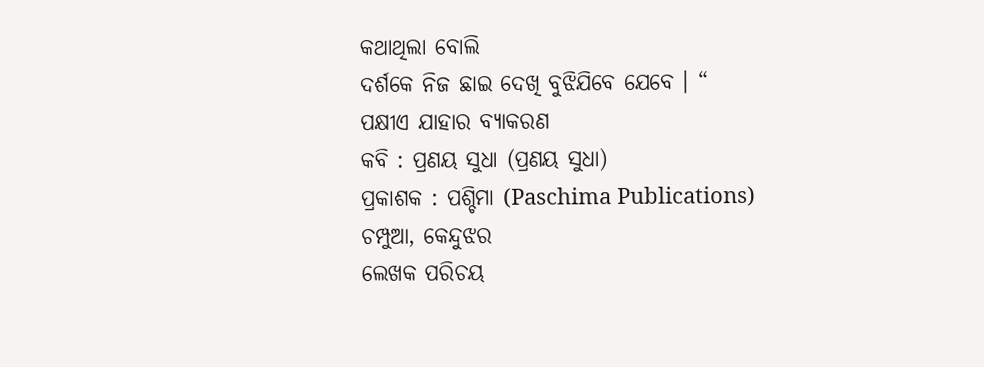କଥାଥିଲା ବୋଲି
ଦର୍ଶକେ ନିଜ ଛାଇ ଦେଖି ବୁଝିଯିବେ ଯେବେ । “
ପକ୍ଷୀଏ ଯାହାର ବ୍ୟାକରଣ
କବି : ପ୍ରଣୟ ସୁଧା (ପ୍ରଣୟ ସୁଧା)
ପ୍ରକାଶକ : ପଶ୍ଚିମା (Paschima Publications)
ଚମ୍ପୁଆ, କେନ୍ଦୁଝର
ଲେଖକ ପରିଚୟ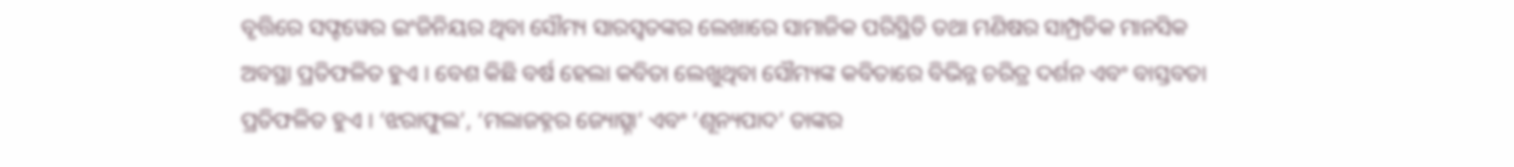ବୃତ୍ତିରେ ସଫ୍ଟୱେର ଇଂଜିନିୟର ଥିବା ସୌମ୍ୟ ସାରସ୍ୱତଙ୍କର ଲେଖାରେ ସାମାଜିକ ପରିସ୍ଥିତି ତଥା ମଣିଷର ସାମ୍ପ୍ରତିକ ମାନସିକ ଅବସ୍ଥା ପ୍ରତିଫଳିତ ହୁଏ । ବେଶ କିଛି ବର୍ଷ ହେଲା କବିତା ଲେଖୁଥିବା ସୌମ୍ୟଙ୍କ କବିତାରେ ବିଭିନ୍ନ ଚରିତ୍ର ଦର୍ଶନ ଏବଂ ବାସ୍ତବତା ପ୍ରତିଫଳିତ ହୁଏ । ‘ଝରାଫୁଲ’, ‘ମଲାଜହ୍ନର ଜ୍ୟୋତ୍ସ୍ନା’ ଏବଂ ‘ଶୂନ୍ୟପାଦ’ ତାଙ୍କର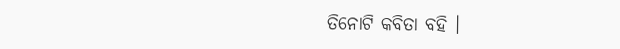ତିନୋଟି କବିତା ବହି ।